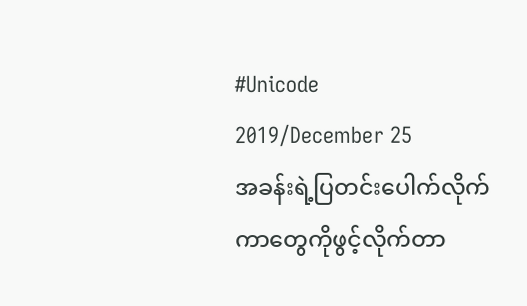#Unicode
2019/December 25
အခန်းရဲ့ပြတင်းပေါက်လိုက်ကာတွေကိုဖွင့်လိုက်တာ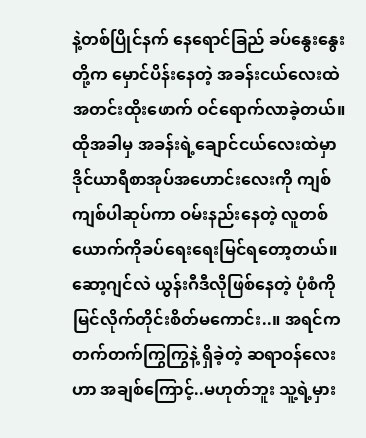နဲ့တစ်ပြိုင်နက် နေရောင်ခြည် ခပ်နွေးနွေးတို့က မှောင်ပိန်းနေတဲ့ အခန်းငယ်လေးထဲ အတင်းထိုးဖောက် ဝင်ရောက်လာခဲ့တယ်။ထိုအခါမှ အခန်းရဲ့ချောင်ငယ်လေးထဲမှာ ဒိုင်ယာရီစာအုပ်အဟောင်းလေးကို ကျစ်ကျစ်ပါဆုပ်ကာ ဝမ်းနည်းနေတဲ့ လူတစ်ယောက်ကိုခပ်ရေးရေးမြင်ရတော့တယ်။
ဆော့ဂျင်လဲ ယွန်းဂီဒီလိုဖြစ်နေတဲ့ ပုံစံကိုမြင်လိုက်တိုင်းစိတ်မကောင်း..။ အရင်က တက်တက်ကြွကြွနဲ့ ရှိခဲ့တဲ့ ဆရာဝန်လေးဟာ အချစ်ကြောင့်..မဟုတ်ဘူး သူ့ရဲ့မှား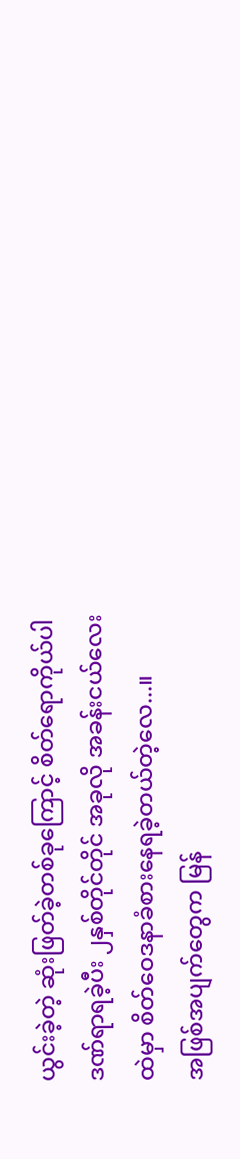ယွင်းခဲ့တဲ့ ဆုံးဖြတ်ခဲ့တစ်ခုကြောင့် စိတ်ရောကိုယ်ပါ ဒဏ်ရာရခဲ့ပီး ၂နှစ်တိုင်တိုင် အခုလို အခန်းငယ်လေးထဲမှာ စိတ်ဝေဒနာခံစားနေရခဲ့တယ်တဲ့လေ...။
အဖြစ်အပျက်တွေက မြန်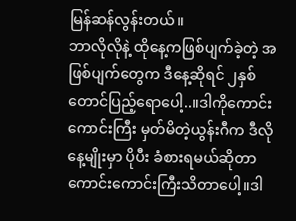မြန်ဆန်လွန်းတယ်။
ဘာလိုလိုနဲ့ ထိုနေ့ကဖြစ်ပျက်ခဲ့တဲ့ အဖြစ်ပျက်တွေက ဒီနေ့ဆိုရင် ၂နှစ်တောင်ပြည့်ရောပေါ့..။ဒါကိုကောင်းကောင်းကြီး မှတ်မိတဲ့ယွန်းဂီက ဒီလိုနေ့မျိုးမှာ ပိုပီး ခံစားရမယ်ဆိုတာ ကောင်းကောင်းကြီးသိတာပေါ့။ဒါ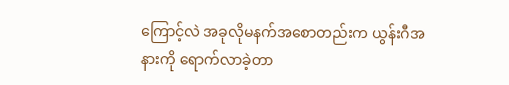ကြောင့်လဲ အခုလိုမနက်အစောတည်းက ယွန်းဂီအနားကို ရောက်လာခဲ့တာ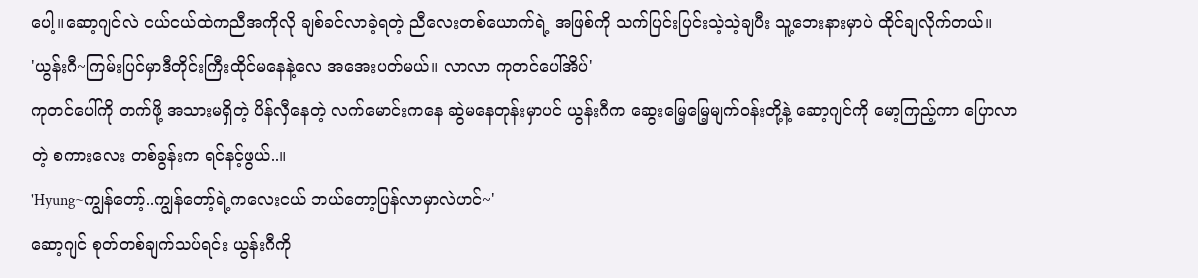ပေါ့။ဆော့ဂျင်လဲ ငယ်ငယ်ထဲကညီအကိုလို ချစ်ခင်လာခဲ့ရတဲ့ ညီလေးတစ်ယောက်ရဲ့ အဖြစ်ကို သက်ပြင်းပြင်းသဲ့သဲ့ချပီး သူ့ဘေးနားမှာပဲ ထိုင်ချလိုက်တယ်။
'ယွန်းဂီ~ကြမ်းပြင်မှာဒီတိုင်းကြီးထိုင်မနေနဲ့လေ အအေးပတ်မယ်။ လာလာ ကုတင်ပေါ်အိပ်'
ကုတင်ပေါ်ကို တက်ဖို့ အသားမရှိတဲ့ ပိန်လှီနေတဲ့ လက်မောင်းကနေ ဆွဲမနေတုန်းမှာပင် ယွန်းဂီက ဆွေးမြေ့မြေ့မျက်ဝန်းတို့နဲ့ ဆော့ဂျင်ကို မော့ကြည့်ကာ ပြောလာတဲ့ စကားလေး တစ်ခွန်းက ရင်နင့်ဖွယ်..။
'Hyung~ကျွန်တော့်..ကျွန်တော့်ရဲ့ကလေးငယ် ဘယ်တော့ပြန်လာမှာလဲဟင်~'
ဆော့ဂျင် စုတ်တစ်ချက်သပ်ရင်း ယွန်းဂီကို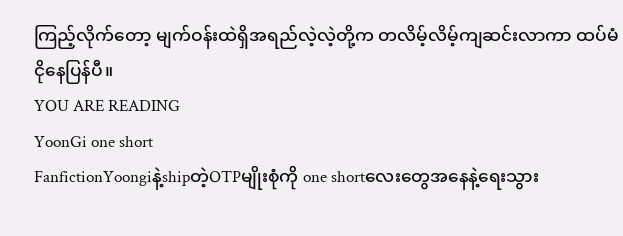ကြည့်လိုက်တော့ မျက်ဝန်းထဲရှိအရည်လဲ့လဲ့တို့က တလိမ့်လိမ့်ကျဆင်းလာကာ ထပ်မံငိုနေပြန်ပီ။
YOU ARE READING
YoonGi one short
FanfictionYoongiနဲ့shipတဲ့OTPမျိုးစုံကို one shortလေးတွေအနေနဲ့ရေးသွား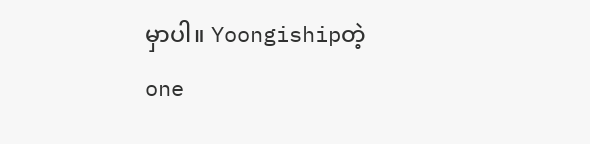မှာပါ။ Yoongishipတဲ့ one